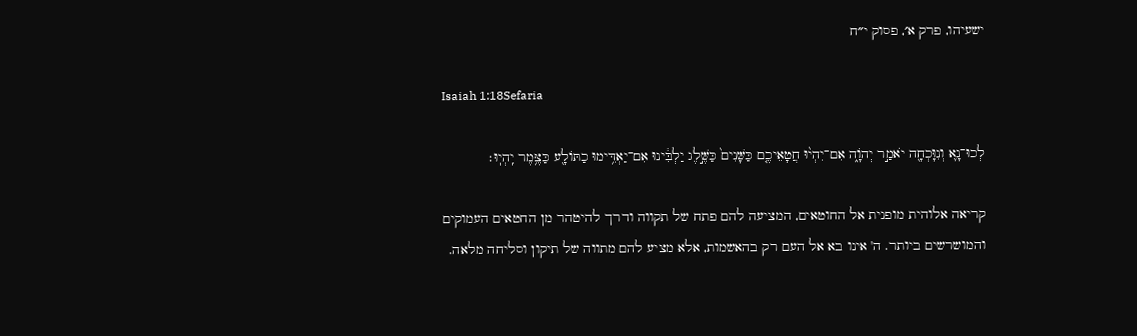ישעיהו, פרק א׳, פסוק י״ח

Isaiah 1:18Sefaria

לְכוּ־נָ֛א וְנִוָּכְחָ֖ה יֹאמַ֣ר יְהֹוָ֑ה אִם־יִהְי֨וּ חֲטָאֵיכֶ֤ם כַּשָּׁנִים֙ כַּשֶּׁ֣לֶג יַלְבִּ֔ינוּ אִם־יַאְדִּ֥ימוּ כַתּוֹלָ֖ע כַּצֶּ֥מֶר יִֽהְיֽוּ׃

קריאה אלוהית מופנית אל החוטאים, המציעה להם פתח של תקווה ודרך להיטהר מן החטאים העמוקים והמושרשים ביותר. ה' אינו בא אל העם רק בהאשמות, אלא מציע להם מתווה של תיקון וסליחה מלאה.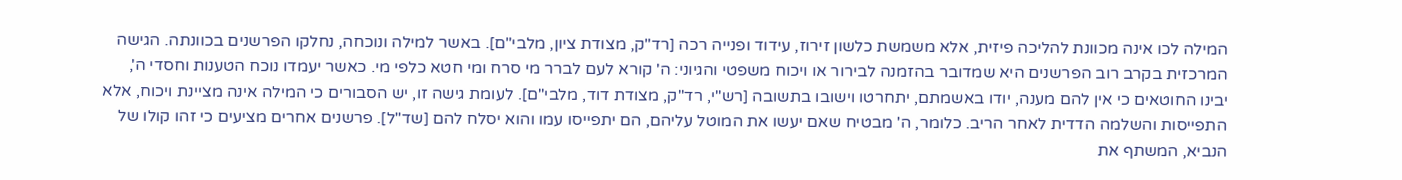המילה לכו אינה מכוונת להליכה פיזית, אלא משמשת כלשון זירוז, עידוד ופנייה רכה [רד"ק, מצודת ציון, מלבי"ם]. באשר למילה ונוכחה, נחלקו הפרשנים בכוונתה. הגישה המרכזית בקרב רוב הפרשנים היא שמדובר בהזמנה לבירור או ויכוח משפטי והגיוני: ה' קורא לעם לברר מי סרח ומי חטא כלפי מי. כאשר יעמדו נוכח הטענות וחסדי ה', יבינו החוטאים כי אין להם מענה, יודו באשמתם, יתחרטו וישובו בתשובה [רש"י, רד"ק, מצודת דוד, מלבי"ם]. לעומת גישה זו, יש הסבורים כי המילה אינה מציינת ויכוח, אלא התפייסות והשלמה הדדית לאחר הריב. כלומר, ה' מבטיח שאם יעשו את המוטל עליהם, הם יתפייסו עמו והוא יסלח להם [שד"ל]. פרשנים אחרים מציעים כי זהו קולו של הנביא, המשתף את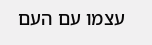עצמו עם העם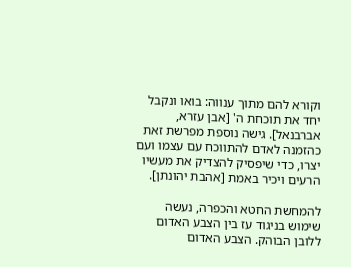וקורא להם מתוך ענווה: בואו ונקבל יחד את תוכחת ה' [אבן עזרא, אברבנאל]. גישה נוספת מפרשת זאת כהזמנה לאדם להתווכח עם עצמו ועם יצרו, כדי שיפסיק להצדיק את מעשיו הרעים ויכיר באמת [אהבת יהונתן].

להמחשת החטא והכפרה, נעשה שימוש בניגוד עז בין הצבע האדום ללובן הבוהק. הצבע האדום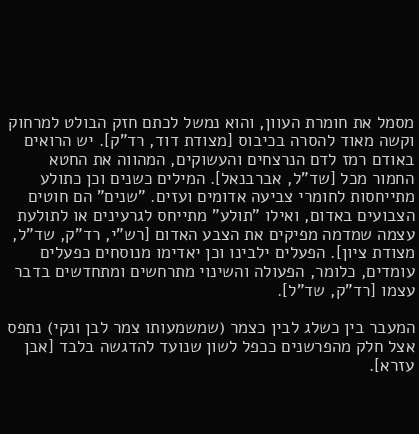מסמל את חומרת העוון, והוא נמשל לכתם חזק הבולט למרחוק וקשה מאוד להסרה בכיבוס [מצודת דוד, רד"ק]. יש הרואים באודם רמז לדם הנרצחים והעשוקים, המהווה את החטא החמור מכל [שד"ל, אברבנאל]. המילים כשנים וכן כתולע מתייחסות לחומרי צביעה אדומים ועזים. "שנים" הם חוטים הצבועים באדום, ואילו "תולע" מתייחס לגרעינים או לתולעת עצמה שמדמה מפיקים את הצבע האדום [רש"י, רד"ק, שד"ל, מצודת ציון]. הפעלים ילבינו וכן יאדימו מנוסחים כפעלים עומדים, כלומר, הפעולה והשינוי מתרחשים ומתחדשים בדבר עצמו [רד"ק, שד"ל].

המעבר בין כשלג לבין כצמר (שמשמעותו צמר לבן ונקי) נתפס אצל חלק מהפרשנים ככפל לשון שנועד להדגשה בלבד [אבן עזרא].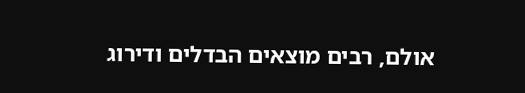אולם, רבים מוצאים הבדלים ודירוג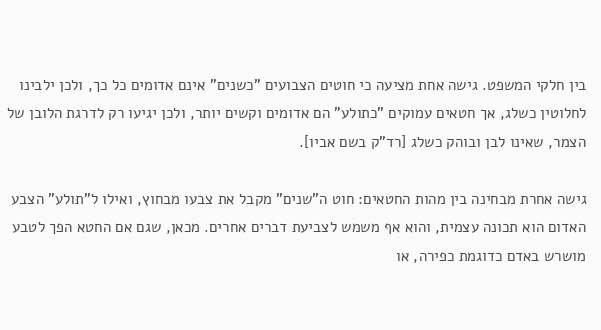בין חלקי המשפט. גישה אחת מציעה כי חוטים הצבועים "כשנים" אינם אדומים כל כך, ולכן ילבינו לחלוטין כשלג, אך חטאים עמוקים "כתולע" הם אדומים וקשים יותר, ולכן יגיעו רק לדרגת הלובן של הצמר, שאינו לבן ובוהק כשלג [רד"ק בשם אביו].

גישה אחרת מבחינה בין מהות החטאים: חוט ה"שנים" מקבל את צבעו מבחוץ, ואילו ל"תולע" הצבע האדום הוא תכונה עצמית, והוא אף משמש לצביעת דברים אחרים. מכאן, שגם אם החטא הפך לטבע מושרש באדם כדוגמת כפירה, או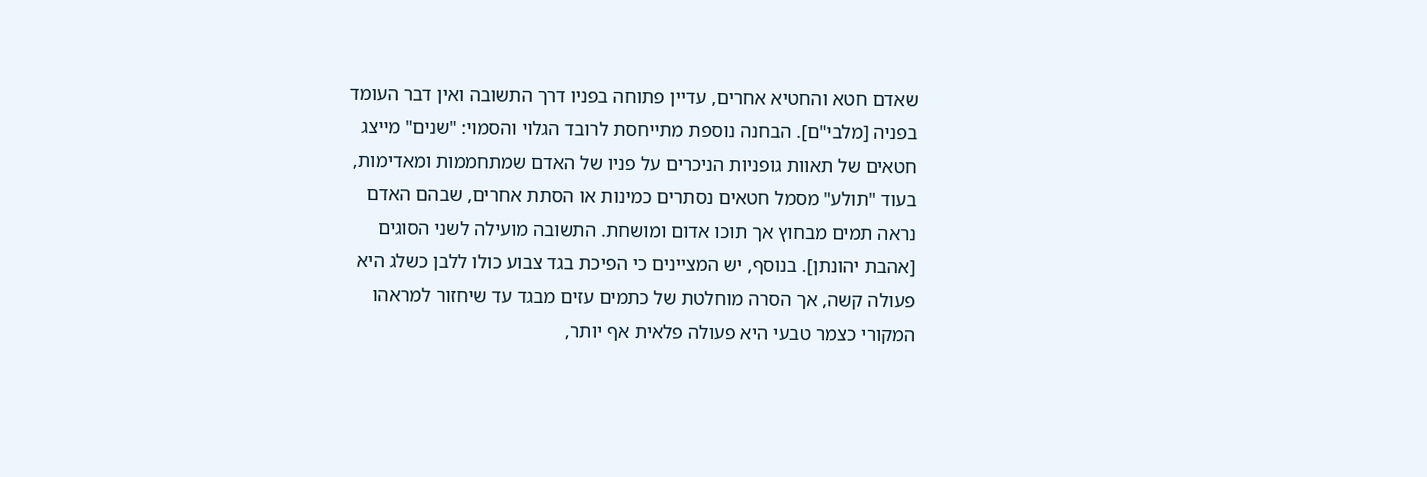שאדם חטא והחטיא אחרים, עדיין פתוחה בפניו דרך התשובה ואין דבר העומד בפניה [מלבי"ם]. הבחנה נוספת מתייחסת לרובד הגלוי והסמוי: "שנים" מייצג חטאים של תאוות גופניות הניכרים על פניו של האדם שמתחממות ומאדימות, בעוד "תולע" מסמל חטאים נסתרים כמינות או הסתת אחרים, שבהם האדם נראה תמים מבחוץ אך תוכו אדום ומושחת. התשובה מועילה לשני הסוגים [אהבת יהונתן]. בנוסף, יש המציינים כי הפיכת בגד צבוע כולו ללבן כשלג היא פעולה קשה, אך הסרה מוחלטת של כתמים עזים מבגד עד שיחזור למראהו המקורי כצמר טבעי היא פעולה פלאית אף יותר,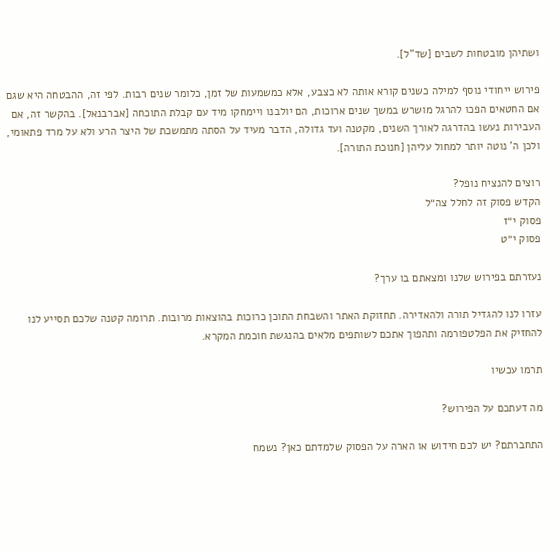ושתיהן מובטחות לשבים [שד"ל].

פירוש ייחודי נוסף למילה כשנים קורא אותה לא כצבע, אלא כמשמעות של זמן, כלומר שנים רבות. לפי זה, ההבטחה היא שגם אם החטאים הפכו להרגל מושרש במשך שנים ארוכות, הם יולבנו ויימחקו מיד עם קבלת התוכחה [אברבנאל]. בהקשר זה, אם העבירות נעשו בהדרגה לאורך השנים, מקטנה ועד גדולה, הדבר מעיד על הסתה מתמשכת של היצר הרע ולא על מרד פתאומי, ולכן ה' נוטה יותר למחול עליהן [חנוכת התורה].

רוצים להנציח נופל?
הקדש פסוק זה לחלל צה״ל
פסוק י״ז
פסוק י״ט

נעזרתם בפירוש שלנו ומצאתם בו ערך?

עזרו לנו להגדיל תורה ולהאדירה. תחזוקת האתר והשבחת התוכן כרוכות בהוצאות מרובות. תרומה קטנה שלכם תסייע לנו להחזיק את הפלטפורמה ותהפוך אתכם לשותפים מלאים בהנגשת חוכמת המקרא.

תרמו עכשיו

מה דעתכם על הפירוש?

התחברתם? יש לכם חידוש או הארה על הפסוק שלמדתם כאן? נשמח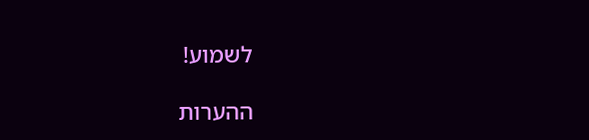לשמוע!

ההערות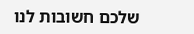שלכם חשובות לנו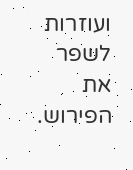ועוזרות לשפר את הפירוש.